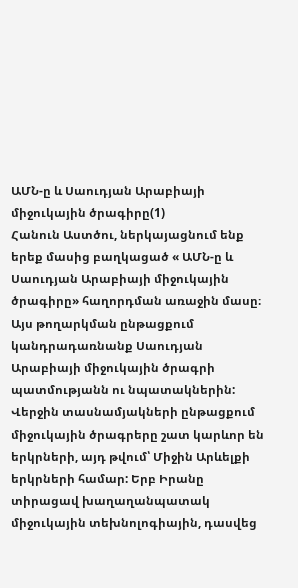ԱՄՆ-ը և Սաուդյան Արաբիայի միջուկային ծրագիրը(1)
Հանուն Աստծու, ներկայացնում ենք երեք մասից բաղկացած « ԱՄՆ-ը և Սաուդյան Արաբիայի միջուկային ծրագիրը» հաղորդման առաջին մասը։ Այս թողարկման ընթացքում կանդրադառնանք Սաուդյան Արաբիայի միջուկային ծրագրի պատմությանն ու նպատակներին:
Վերջին տասնամյակների ընթացքում միջուկային ծրագրերը շատ կարևոր են երկրների, այդ թվում՝ Միջին Արևելքի երկրների համար: Երբ Իրանը տիրացավ խաղաղանպատակ միջուկային տեխնոլոգիային, դասվեց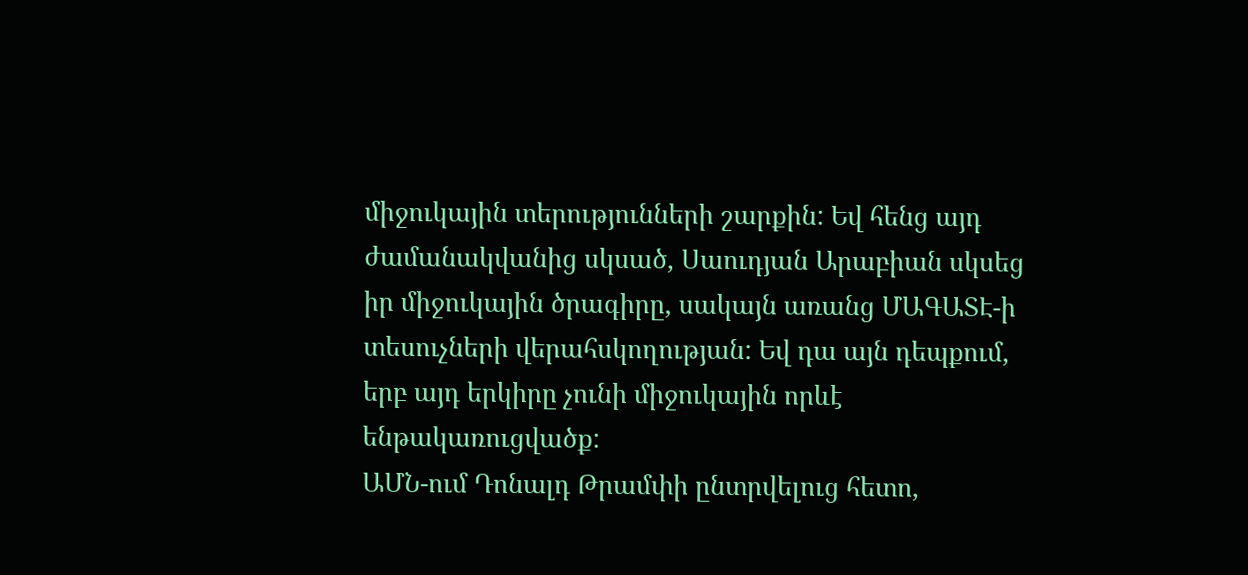միջուկային տերությունների շարքին: Եվ հենց այդ ժամանակվանից սկսած, Սաուդյան Արաբիան սկսեց իր միջուկային ծրագիրը, սակայն առանց ՄԱԳԱՏԷ-ի տեսուչների վերահսկողության: Եվ դա այն դեպքում, երբ այդ երկիրը չունի միջուկային որևէ ենթակառուցվածք:
ԱՄՆ-ում Դոնալդ Թրամփի ընտրվելուց հետո,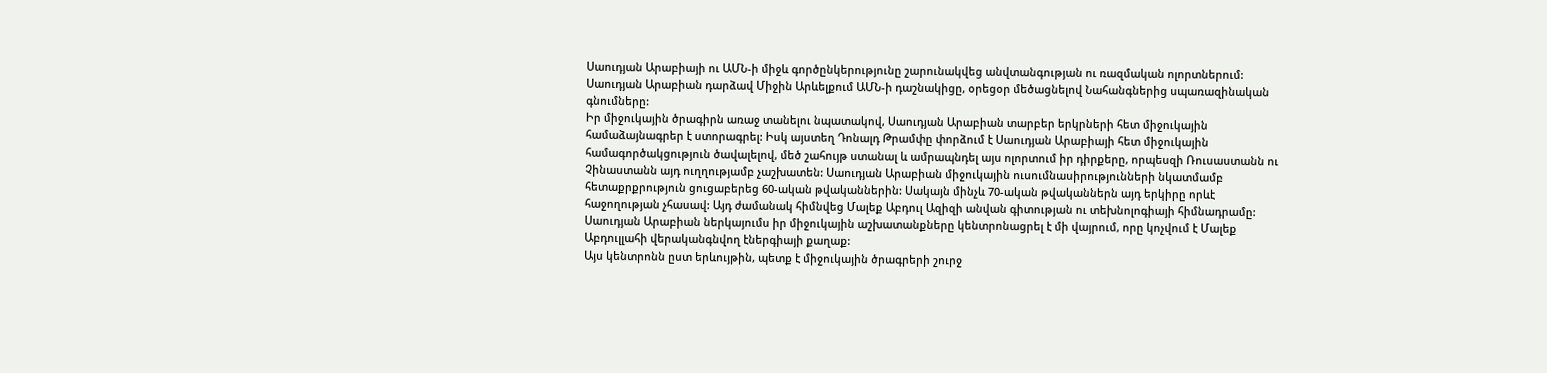Սաուդյան Արաբիայի ու ԱՄՆ-ի միջև գործընկերությունը շարունակվեց անվտանգության ու ռազմական ոլորտներում: Սաուդյան Արաբիան դարձավ Միջին Արևելքում ԱՄՆ-ի դաշնակիցը, օրեցօր մեծացնելով Նահանգներից սպառազինական գնումները:
Իր միջուկային ծրագիրն առաջ տանելու նպատակով, Սաուդյան Արաբիան տարբեր երկրների հետ միջուկային համաձայնագրեր է ստորագրել: Իսկ այստեղ Դոնալդ Թրամփը փորձում է Սաուդյան Արաբիայի հետ միջուկային համագործակցություն ծավալելով, մեծ շահույթ ստանալ և ամրապնդել այս ոլորտում իր դիրքերը, որպեսզի Ռուսաստանն ու Չինաստանն այդ ուղղությամբ չաշխատեն: Սաուդյան Արաբիան միջուկային ուսումնասիրությունների նկատմամբ հետաքրքրություն ցուցաբերեց 60-ական թվականներին: Սակայն մինչև 70-ական թվականներն այդ երկիրը որևէ հաջողության չհասավ: Այդ ժամանակ հիմնվեց Մալեք Աբդուլ Ազիզի անվան գիտության ու տեխնոլոգիայի հիմնադրամը: Սաուդյան Արաբիան ներկայումս իր միջուկային աշխատանքները կենտրոնացրել է մի վայրում, որը կոչվում է Մալեք Աբդուլլահի վերականգնվող էներգիայի քաղաք:
Այս կենտրոնն ըստ երևույթին, պետք է միջուկային ծրագրերի շուրջ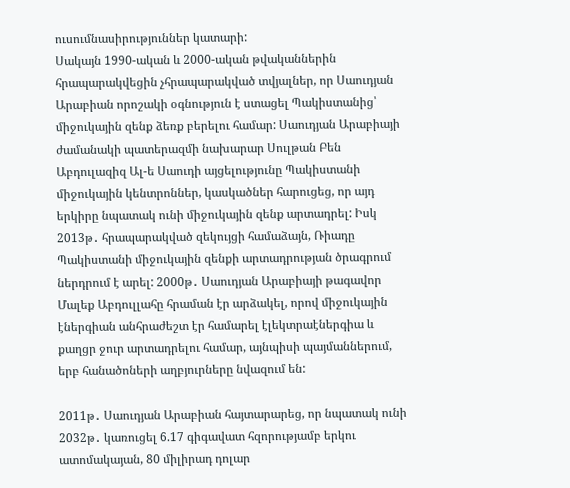ուսումնասիրություններ կատարի:
Սակայն 1990-ական և 2000-ական թվականներին հրապարակվեցին չհրապարակված տվյալներ, որ Սաուդյան Արաբիան որոշակի օգնություն է ստացել Պակիստանից՝ միջուկային զենք ձեռք բերելու համար: Սաուդյան Արաբիայի ժամանակի պատերազմի նախարար Սուլթան Բեն Աբդուլազիզ Ալ-ե Սաուդի այցելությունը Պակիստանի միջուկային կենտրոններ, կասկածներ հարուցեց, որ այդ երկիրը նպատակ ունի միջուկային զենք արտադրել: Իսկ 2013թ․ հրապարակված զեկույցի համաձայն, Ռիադը Պակիստանի միջուկային զենքի արտադրության ծրագրում ներդրում է արել: 2000թ․ Սաուդյան Արաբիայի թագավոր Մալեք Աբդուլլահը հրաման էր արձակել, որով միջուկային էներգիան անհրաժեշտ էր համարել էլեկտրաէներգիա և քաղցր ջուր արտադրելու համար, այնպիսի պայմաններում, երբ հանածոների աղբյուրները նվազում են:

2011թ․ Սաուդյան Արաբիան հայտարարեց, որ նպատակ ունի 2032թ․ կառուցել 6.17 գիգավատ հզորությամբ երկու ատոմակայան, 80 միլիրադ դոլար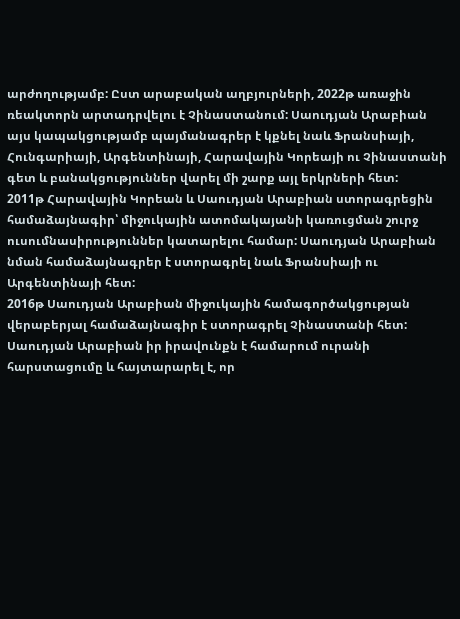արժողությամբ: Ըստ արաբական աղբյուրների, 2022թ առաջին ռեակտորն արտադրվելու է Չինաստանում: Սաուդյան Արաբիան այս կապակցությամբ պայմանագրեր է կքնել նաև Ֆրանսիայի, Հունգարիայի, Արգենտինայի, Հարավային Կորեայի ու Չինաստանի գետ և բանակցություններ վարել մի շարք այլ երկրների հետ:
2011թ Հարավային Կորեան և Սաուդյան Արաբիան ստորագրեցին համաձայնագիր՝ միջուկային ատոմակայանի կառուցման շուրջ ուսումնասիրություններ կատարելու համար: Սաուդյան Արաբիան նման համաձայնագրեր է ստորագրել նաև Ֆրանսիայի ու Արգենտինայի հետ:
2016թ Սաուդյան Արաբիան միջուկային համագործակցության վերաբերյալ համաձայնագիր է ստորագրել Չինաստանի հետ: Սաուդյան Արաբիան իր իրավունքն է համարում ուրանի հարստացումը և հայտարարել է, որ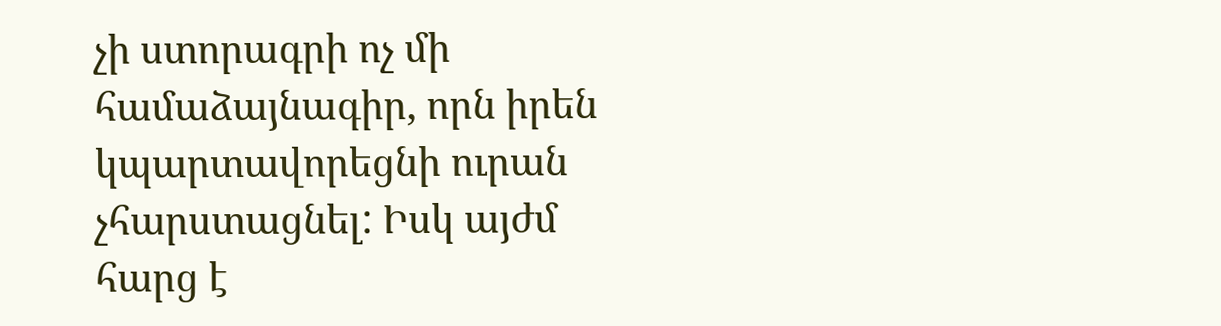չի ստորագրի ոչ մի համաձայնագիր, որն իրեն կպարտավորեցնի ուրան չհարստացնել: Իսկ այժմ հարց է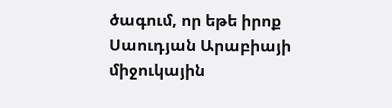ծագում, որ եթե իրոք Սաուդյան Արաբիայի միջուկային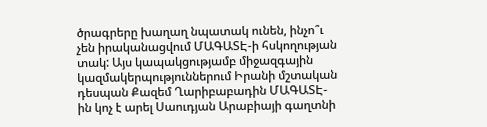ծրագրերը խաղաղ նպատակ ունեն, ինչո՞ւ չեն իրականացվում ՄԱԳԱՏԷ-ի հսկողության տակ: Այս կապակցությամբ միջազգային կազմակերպություններում Իրանի մշտական դեսպան Քազեմ Ղարիբաբադին ՄԱԳԱՏԷ-ին կոչ է արել Սաուդյան Արաբիայի գաղտնի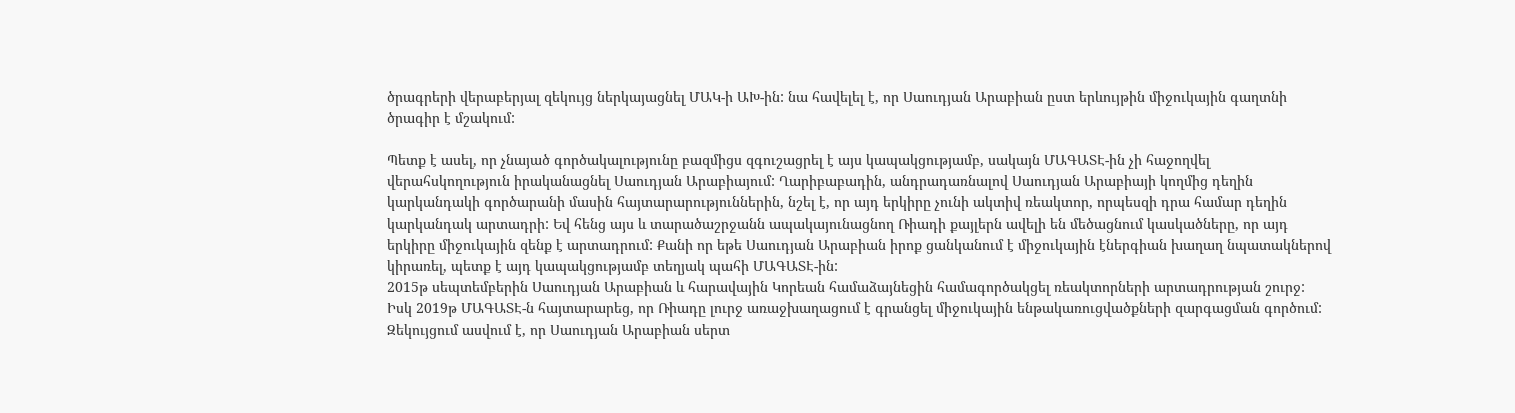ծրագրերի վերաբերյալ զեկույց ներկայացնել ՄԱԿ-ի ԱԽ-ին: նա հավելել է, որ Սաուդյան Արաբիան ըստ երևույթին միջուկային գաղտնի ծրագիր է մշակում:

Պետք է ասել, որ չնայած գործակալությունը բազմիցս զգուշացրել է այս կապակցությամբ, սակայն ՄԱԳԱՏԷ-ին չի հաջողվել վերահսկողություն իրականացնել Սաուդյան Արաբիայում: Ղարիբաբադին, անդրադառնալով Սաուդյան Արաբիայի կողմից դեղին կարկանդակի գործարանի մասին հայտարարություններին, նշել է, որ այդ երկիրը չունի ակտիվ ռեակտոր, որպեսզի դրա համար դեղին կարկանդակ արտադրի: Եվ հենց այս և տարածաշրջանն ապակայունացնող Ռիադի քայլերն ավելի են մեծացնում կասկածները, որ այդ երկիրը միջուկային զենք է արտադրում: Քանի որ եթե Սաուդյան Արաբիան իրոք ցանկանում է միջուկային էներգիան խաղաղ նպատակներով կիրառել, պետք է այդ կապակցությամբ տեղյակ պահի ՄԱԳԱՏԷ-ին:
2015թ սեպտեմբերին Սաուդյան Արաբիան և հարավային Կորեան համաձայնեցին համագործակցել ռեակտորների արտադրության շուրջ: Իսկ 2019թ ՄԱԳԱՏԷ-ն հայտարարեց, որ Ռիադը լուրջ առաջխաղացում է գրանցել միջուկային ենթակառուցվածքների զարգացման գործում: Զեկույցում ասվում է, որ Սաուդյան Արաբիան սերտ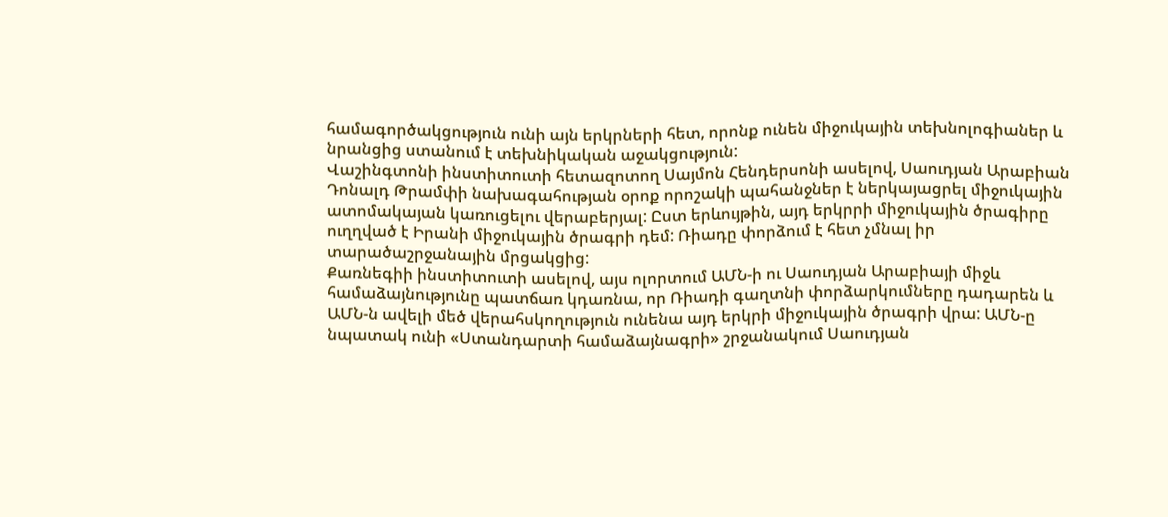համագործակցություն ունի այն երկրների հետ, որոնք ունեն միջուկային տեխնոլոգիաներ և նրանցից ստանում է տեխնիկական աջակցություն:
Վաշինգտոնի ինստիտուտի հետազոտող Սայմոն Հենդերսոնի ասելով, Սաուդյան Արաբիան Դոնալդ Թրամփի նախագահության օրոք որոշակի պահանջներ է ներկայացրել միջուկային ատոմակայան կառուցելու վերաբերյալ: Ըստ երևույթին, այդ երկրրի միջուկային ծրագիրը ուղղված է Իրանի միջուկային ծրագրի դեմ: Ռիադը փորձում է հետ չմնալ իր տարածաշրջանային մրցակցից:
Քառնեգիի ինստիտուտի ասելով, այս ոլորտում ԱՄՆ-ի ու Սաուդյան Արաբիայի միջև համաձայնությունը պատճառ կդառնա, որ Ռիադի գաղտնի փորձարկումները դադարեն և ԱՄՆ-ն ավելի մեծ վերահսկողություն ունենա այդ երկրի միջուկային ծրագրի վրա: ԱՄՆ-ը նպատակ ունի «Ստանդարտի համաձայնագրի» շրջանակում Սաուդյան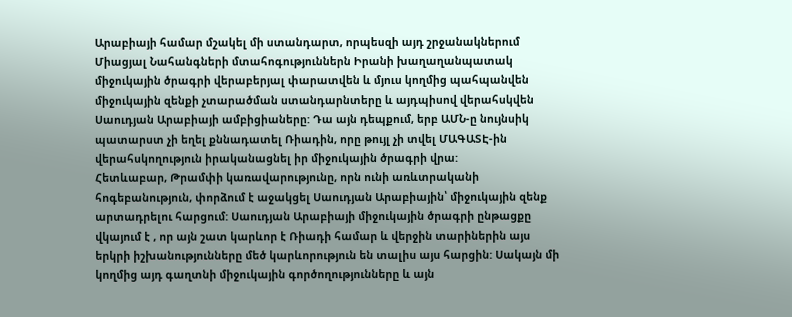Արաբիայի համար մշակել մի ստանդարտ, որպեսզի այդ շրջանակներում Միացյալ Նահանգների մտահոգություններն Իրանի խաղաղանպատակ միջուկային ծրագրի վերաբերյալ փարատվեն և մյուս կողմից պահպանվեն միջուկային զենքի չտարածման ստանդարնտերը և այդպիսով վերահսկվեն Սաուդյան Արաբիայի ամբիցիաները: Դա այն դեպքում, երբ ԱՄՆ-ը նույնսիկ պատարստ չի եղել քննադատել Ռիադին, որը թույլ չի տվել ՄԱԳԱՏԷ-ին վերահսկողություն իրականացնել իր միջուկային ծրագրի վրա:
Հետևաբար, Թրամփի կառավարությունը, որն ունի առևտրականի հոգեբանություն, փորձում է աջակցել Սաուդյան Արաբիային՝ միջուկային զենք արտադրելու հարցում: Սաուդյան Արաբիայի միջուկային ծրագրի ընթացքը վկայում է , որ այն շատ կարևոր է Ռիադի համար և վերջին տարիներին այս երկրի իշխանությունները մեծ կարևորություն են տալիս այս հարցին: Սակայն մի կողմից այդ գաղտնի միջուկային գործողությունները և այն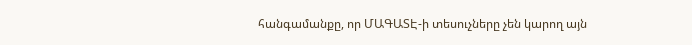հանգամանքը, որ ՄԱԳԱՏԷ-ի տեսուչները չեն կարող այն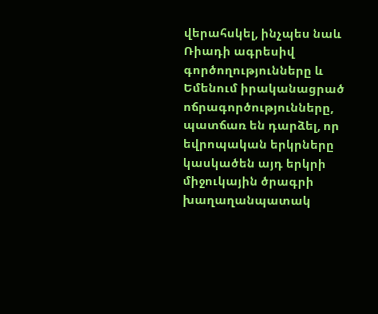վերահսկել, ինչպես նաև Ռիադի ագրեսիվ գործողությունները և Եմենում իրականացրած ոճրագործությունները, պատճառ են դարձել, որ եվրոպական երկրները կասկածեն այդ երկրի միջուկային ծրագրի խաղաղանպատակ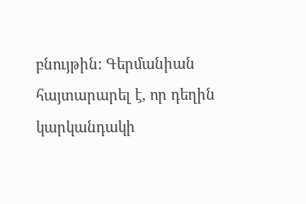բնույթին: Գերմանիան հայտարարել է, որ դեղին կարկանդակի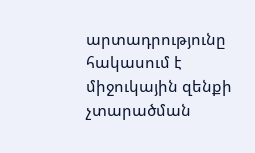արտադրությունը հակասում է միջուկային զենքի չտարածման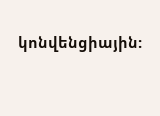կոնվենցիային: